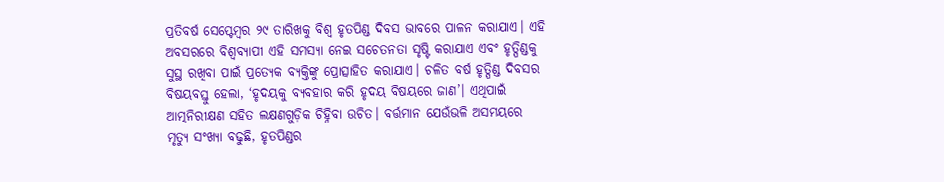ପ୍ରତିବର୍ଷ ସେପ୍ଟେମ୍ବର ୨୯ ତାରିଖକୁ ବିଶ୍ବ ହୃତପିଣ୍ଡ ଦିବସ ଭାବରେ ପାଳନ କରାଯାଏ। ଏହି ଅବସରରେ ବିଶ୍ବବ୍ୟାପୀ ଏହି ସମସ୍ୟା ନେଇ ସଚେତନତା ସୃଷ୍ଟି କରାଯାଏ ଏବଂ ହୃତ୍ପିଣ୍ଡକୁ ସୁସ୍ଥ ରଖିବା ପାଇଁ ପ୍ରତ୍ୟେକ ବ୍ୟକ୍ତିଙ୍କୁ ପ୍ରୋତ୍ସାହିତ କରାଯାଏ। ଚଳିତ ବର୍ଷ ହୃତ୍ପିଣ୍ଡ ଦିବସର ବିଷୟବସ୍ତୁ ହେଲା, ‘ହୃଦୟକୁ ବ୍ୟବହାର କରି ହୃଦୟ ବିଷୟରେ ଜାଣ’। ଏଥିପାଇଁ ଆତ୍ମନିରୀକ୍ଷଣ ସହିତ ଲକ୍ଷଣଗୁଡ଼ିକ ଚିହ୍ନିବା ଉଚିତ। ବର୍ତ୍ତମାନ ଯେଉଁଭଳି ଅସମୟରେ ମୃତ୍ୟୁ ସଂଖ୍ୟା ବଢୁଛି, ହୃତପିଣ୍ଡର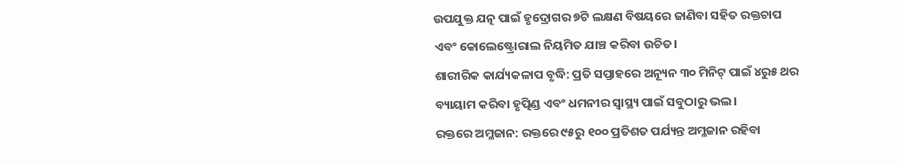ଉପଯୁକ୍ତ ଯତ୍ନ ପାଇଁ ହୃଦ୍ରୋଗର ୭ଟି ଲକ୍ଷଣ ବିଷୟରେ ଜାଣିବା ସହିତ ରକ୍ତଚାପ ଏବଂ କୋଲେଷ୍ଟ୍ରୋରାଲ ନିୟମିତ ଯାଞ୍ଚ କରିବା ଉଚିତ।
ଶାରୀରିକ କାର୍ଯ୍ୟକଳାପ ବୃଦ୍ଧି: ପ୍ରତି ସପ୍ତାହରେ ଅନ୍ୟୂନ ୩୦ ମିନିଟ୍ ପାଇଁ ୪ରୁ୫ ଥର ବ୍ୟାୟାମ କରିବା ହୃତ୍ପିଣ୍ଡ ଏବଂ ଧମନୀର ସ୍ବାସ୍ଥ୍ୟ ପାଇଁ ସବୁଠାରୁ ଭଲ।
ରକ୍ତରେ ଅମ୍ଳଜାନ: ରକ୍ତରେ ୯୫ରୁ ୧୦୦ ପ୍ରତିଶତ ପର୍ଯ୍ୟନ୍ତ ଅମ୍ଳଜାନ ରହିବା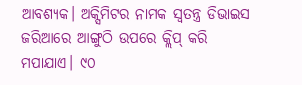ଆବଶ୍ୟକ। ଅକ୍ସିମିଟର ନାମକ ସ୍ବତନ୍ତ୍ର ଡିଭାଇସ ଜରିଆରେ ଆଙ୍ଗୁଠି ଉପରେ କ୍ଲିପ୍ କରି ମପାଯାଏ। ୯୦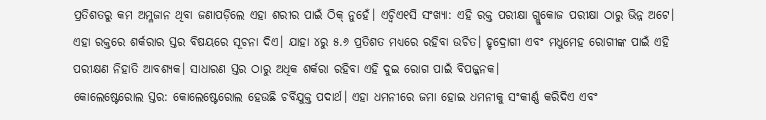ପ୍ରତିଶତରୁ କମ ଅମ୍ଳଜାନ ଥିବା ଜଣାପଡ଼ିଲେ ଏହା ଶରୀର ପାଇଁ ଠିକ୍ ନୁହେଁ। ଏଚ୍ବିଏ୧ସି ସଂଖ୍ୟା: ଏହି ରକ୍ତ ପରୀକ୍ଷା ଗ୍ଲୁକୋଜ ପରୀକ୍ଷା ଠାରୁ ଭିନ୍ନ ଅଟେ। ଏହା ରକ୍ତରେ ଶର୍କରାର ସ୍ତର ବିଷୟରେ ସୂଚନା ଦିଏ। ଯାହା ୪ରୁ ୫.୬ ପ୍ରତିଶତ ମଧ୍ୟରେ ରହିବା ଉଚିତ। ହୃଦ୍ରୋଗୀ ଏବଂ ମଧୁମେହ ରୋଗୀଙ୍କ ପାଇଁ ଏହି ପରୀକ୍ଷଣ ନିହାତି ଆବଶ୍ୟକ। ସାଧାରଣ ସ୍ତର ଠାରୁ ଅଧିକ ଶର୍କରା ରହିବା ଏହି ଦୁଇ ରୋଗ ପାଇଁ ବିପଜ୍ଜନକ।
କୋଲେଷ୍ଟେରୋଲ ସ୍ତର: କୋଲେଷ୍ଟେରୋଲ ହେଉଛି ଚର୍ବିଯୁକ୍ତ ପଦାର୍ଥ। ଏହା ଧମନୀରେ ଜମା ହୋଇ ଧମନୀକୁ ସଂକୀର୍ଣ୍ଣ କରିଦିଏ ଏବଂ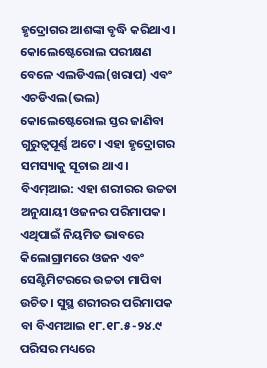ହୃଦ୍ରୋଗର ଆଶଙ୍କା ବୃଦ୍ଧି କରିଥାଏ। କୋଲେଷ୍ଟେରୋଲ ପରୀକ୍ଷଣ ବେଳେ ଏଲଡିଏଲ(ଖରାପ) ଏବଂ ଏଚଡିଏଲ(ଭଲ) କୋଲେଷ୍ଟେରୋଲ ସ୍ତର ଜାଣିବା ଗୁରୁତ୍ବପୂର୍ଣ୍ଣ ଅଟେ। ଏହା ହୃଦ୍ରୋଗର ସମସ୍ୟାକୁ ସୂଚାଇ ଥାଏ। ବିଏମ୍ଆଇ: ଏହା ଶରୀରର ଉଚ୍ଚତା ଅନୁଯାୟୀ ଓଜନର ପରିମାପକ। ଏଥିପାଇଁ ନିୟମିତ ଭାବରେ କିଲୋଗ୍ରାମରେ ଓଜନ ଏବଂ ସେଣ୍ଟିମିଟରରେ ଉଚ୍ଚତା ମାପିବା ଉଚିତ। ସୁସ୍ଥ ଶରୀରର ପରିମାପକ ବା ବିଏମଆଇ ୧୮.୧୮.୫-୨୪.୯ ପରିସର ମଧ୍ୟରେ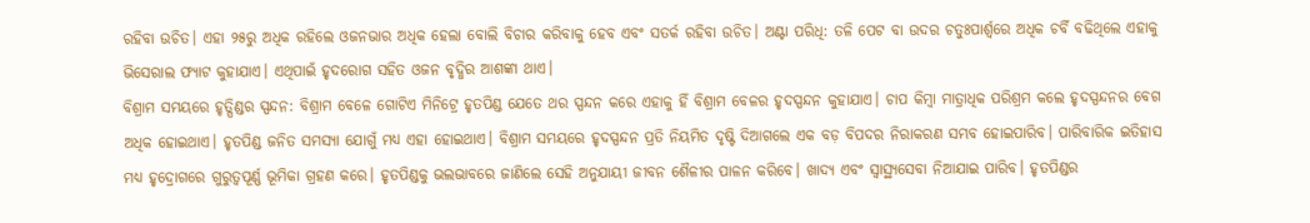ରହିବା ଉଚିତ। ଏହା ୨୫ରୁ ଅଧିକ ରହିଲେ ଓଜନଭାର ଅଧିକ ହେଲା ବୋଲି ବିଚାର କରିବାକୁ ହେବ ଏବଂ ସତର୍କ ରହିବା ଉଚିତ। ଅଣ୍ଟା ପରିଧି: ତଳି ପେଟ ବା ଉଦର ଚତୁଃପାର୍ଶ୍ବରେ ଅଧିକ ଚର୍ବି ବଢିଥିଲେ ଏହାକୁ ଭିସେରାଲ ଫ୍ୟାଟ କୁହାଯାଏ। ଏଥିପାଇଁ ହୃଦରୋଗ ସହିତ ଓଜନ ବୃଦ୍ଧିର ଆଶଙ୍କା ଥାଏ।
ବିଶ୍ରାମ ସମୟରେ ହୃତ୍ପିଣ୍ଡର ସ୍ପନ୍ଦନ: ବିଶ୍ରାମ ବେଳେ ଗୋଟିଏ ମିନିଟ୍ରେ ହୃତପିଣ୍ଡ ଯେତେ ଥର ସ୍ପନ୍ଦନ କରେ ଏହାକୁ ହିଁ ବିଶ୍ରାମ ବେଳର ହୃଦସ୍ପନ୍ଦନ କୁହାଯାଏ। ଚାପ କିମ୍ବା ମାତ୍ରାଧିକ ପରିଶ୍ରମ କଲେ ହୃଦସ୍ପନ୍ଦନର ବେଗ ଅଧିକ ହୋଇଥାଏ। ହୃତପିଣ୍ଡ ଜନିତ ସମସ୍ୟା ଯୋଗୁଁ ମଧ୍ୟ ଏହା ହୋଇଥାଏ। ବିଶ୍ରାମ ସମୟରେ ହୃଦସ୍ପନ୍ଦନ ପ୍ରତି ନିୟମିତ ଦୃଷ୍ଟି ଦିଆଗଲେ ଏକ ବଡ଼ ବିପଦର ନିରାକରଣ ସମ୍ଭବ ହୋଇପାରିବ। ପାରିବାରିକ ଇତିହାସ ମଧ୍ୟ ହୃଦ୍ରୋଗରେ ଗୁରୁତ୍ବପୂର୍ଣ୍ଣ ଭୂମିକା ଗ୍ରହଣ କରେ। ହୃତପିଣ୍ଡକୁ ଭଲଭାବରେ ଜାଣିଲେ ସେହି ଅନୁଯାୟୀ ଜୀବନ ଶୈଳୀର ପାଳନ କରିବେ। ଖାଦ୍ୟ ଏବଂ ସ୍ବାସ୍ଥ୍ୟସେବା ନିଆଯାଇ ପାରିବ। ହୃତପିଣ୍ଡର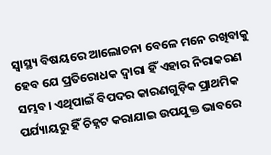ସ୍ବାସ୍ଥ୍ୟ ବିଷୟରେ ଆଲୋଚନା ବେଳେ ମନେ ରଖିବାକୁ ହେବ ଯେ ପ୍ରତିରୋଧକ ଦ୍ବାରା ହିଁ ଏହାର ନିରାକରଣ ସମ୍ଭବ। ଏଥିପାଇଁ ବିପଦର କାରଣଗୁଡ଼ିକ ପ୍ରାଥମିକ ପର୍ଯ୍ୟାୟରୁ ହିଁ ଚିହ୍ନଟ କରାଯାଇ ଉପଯୁକ୍ତ ଭାବରେ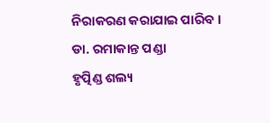ନିରାକରଣ କରାଯାଇ ପାରିବ।
ଡା. ରମାକାନ୍ତ ପଣ୍ଡା
ହୃତ୍ପିଣ୍ଡ ଶଲ୍ୟ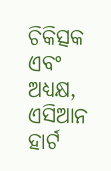ଚିକିତ୍ସକ ଏବଂ ଅଧ୍ୟକ୍ଷ, ଏସିଆନ ହାର୍ଟ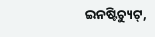ଇନଷ୍ଟିଚ୍ୟୁଟ୍,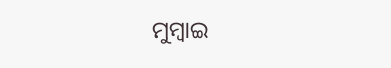ମୁମ୍ବାଇ